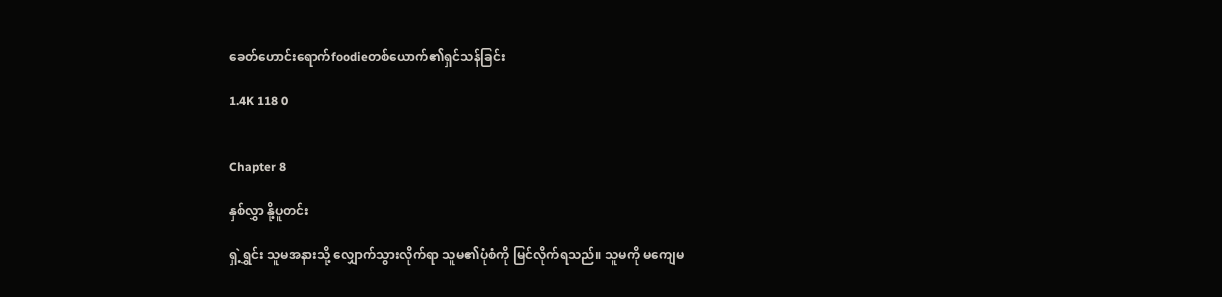ခေတ်ဟောင်းရောက်foodieတစ်ယောက်၏ရှင်သန်ခြင်း

1.4K 118 0


Chapter 8

နှစ်လွှာ နို့ပူတင်း

ရှဲ့ရွှင်း သူမအနားသို့ လျှောက်သွားလိုက်ရာ သူမ၏ပုံစံကို မြင်လိုက်ရသည်။ သူမကို မကျေမ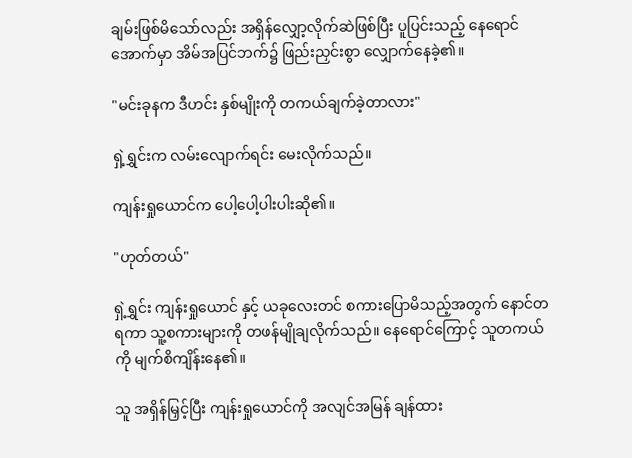ချမ်းဖြစ်မိသော်လည်း အရှိန်လျှော့လိုက်ဆဲဖြစ်ပြီး ပူပြင်းသည့် နေရောင်အောက်မှာ အိမ်အပြင်ဘက်၌ ဖြည်းညှင်းစွာ လျှောက်နေခဲ့၏။

"မင်းခုနက ဒီဟင်း နှစ်မျိုးကို တကယ်ချက်ခဲ့တာလား"

ရှဲ့ရွှင်းက လမ်းလျောက်ရင်း မေးလိုက်သည်။

ကျန်းရှုယောင်က ပေါ့ပေါ့ပါးပါးဆို၏။

"ဟုတ်တယ်"

ရှဲ့ရွှင်း ကျန်းရှုယောင် နှင့် ယခုလေးတင် စကားပြောမိသည့်အတွက် နောင်တရကာ သူ့စကားများကို တဖန်မျိုချလိုက်သည်။ နေရောင်ကြောင့် သူတကယ်ကို မျက်စိကျိန်းနေ၏။

သူ အရှိန်မြှင့်ပြီး ကျန်းရှုယောင်ကို အလျင်အမြန် ချန်ထား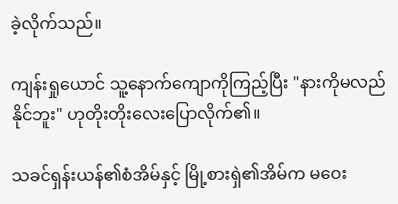ခဲ့လိုက်သည်။

ကျန်းရှုယောင် သူ့နောက်ကျောကိုကြည့်ပြီး "နားကိုမလည်နိုင်ဘူး" ဟုတိုးတိုးလေးပြောလိုက်၏။

သခင်ရှန်းယန်၏စံအိမ်နှင့် မြို့စားရှဲ၏အိမ်က မဝေး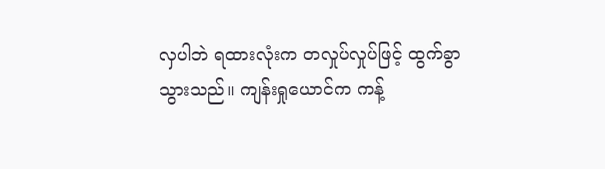လှပါဘဲ ရထားလုံးက တလှုပ်လှုပ်ဖြင့် ထွက်ခွာသွားသည်။ ကျန်းရှုယောင်က ကန့်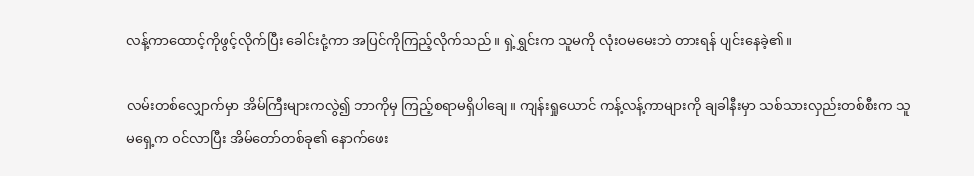လန့်ကာထောင့်ကိုဖွင့်လိုက်ပြီး ခေါင်းငုံ့ကာ အပြင်ကိုကြည့်လိုက်သည်။ ရှဲ့ရွှင်းက သူမကို လုံးဝမမေးဘဲ တားရန် ပျင်းနေခဲ့၏။

လမ်းတစ်လျှောက်မှာ အိမ်ကြီးများကလွဲ၍ ဘာကိုမှ ကြည့်စရာမရှိပါချေ။ ကျန်းရှုယောင် ကန့်လန့်ကာများကို ချခါနီးမှာ သစ်သားလှည်းတစ်စီးက သူမရှေ့က ဝင်လာပြီး အိမ်တော်တစ်ခု၏ နောက်ဖေး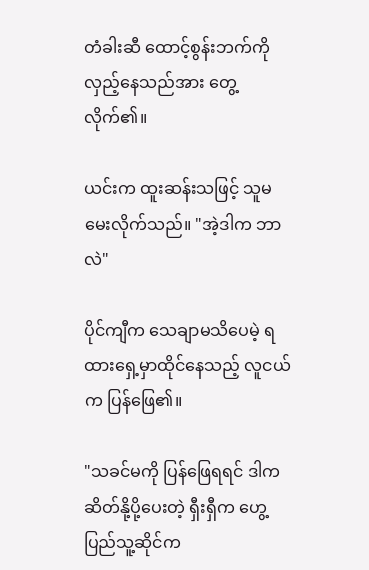တံခါးဆီ ထောင့်စွန်းဘက်ကို လှည့်နေသည်အား တွေ့လိုက်၏။

ယင်းက ထူးဆန်းသဖြင့် သူမ မေးလိုက်သည်။ "အဲ့ဒါက ဘာလဲ"

ပိုင်ကျီက သေချာမသိပေမဲ့ ရထားရှေ့မှာထိုင်နေသည့် လူငယ်က ပြန်ဖြေ၏။

"သခင်မကို ပြန်ဖြေရရင် ဒါက ဆိတ်နို့ပို့ပေးတဲ့ ရှီးရှီက ဟွေ့ပြည်သူ့ဆိုင်က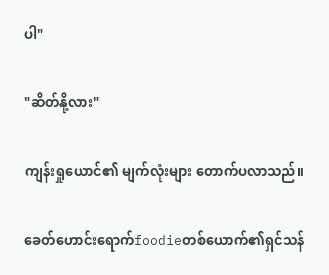ပါ"

"ဆိတ်နို့လား"

ကျန်းရှုယောင်၏ မျက်လုံးများ တောက်ပလာသည်။

ခေတ်ဟောင်းရောက်foodieတစ်ယောက်၏ရှင်သန်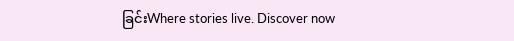ခြင်းWhere stories live. Discover now